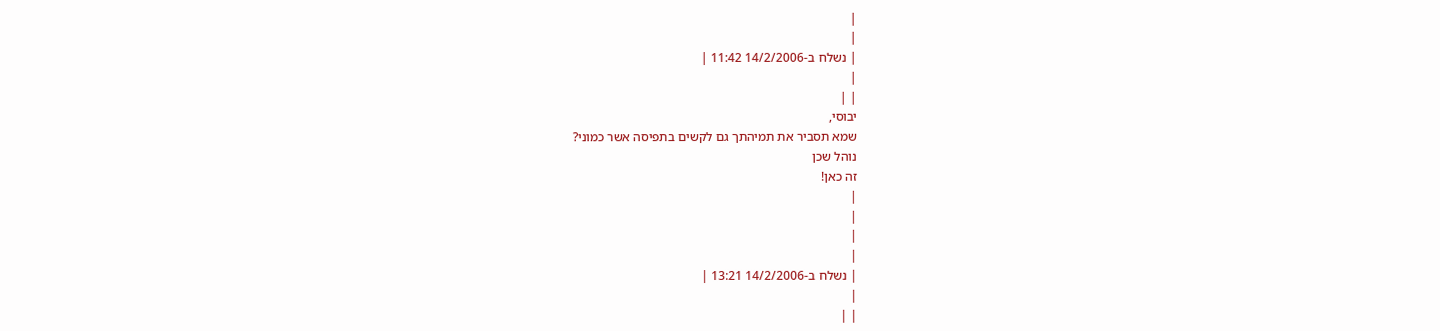|
|
| נשלח ב-14/2/2006 11:42 |
|
| |
יבוסי,
שמא תסביר את תמיהתך גם לקשים בתפיסה אשר כמוני?
נוהל שכן
זה כאן!
|
|
|
|
| נשלח ב-14/2/2006 13:21 |
|
| |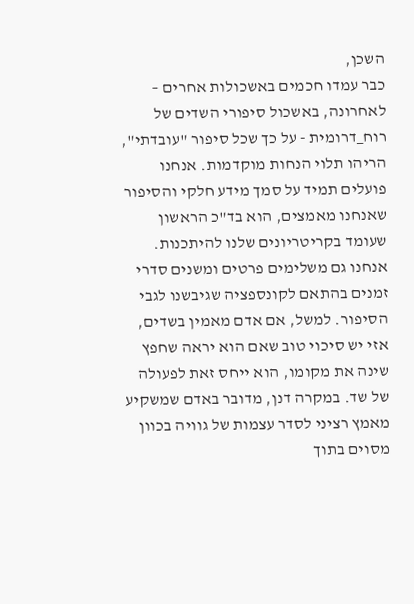השכן,
כבר עמדו חכמים באשכולות אחרים – לאחרונה, באשכול סיפורי השדים של רוח_דרומית - על כך שכל סיפור "עובדתי", הריהו תלוי הנחות מוקדמות. אנחנו פועלים תמיד על סמך מידע חלקי והסיפור שאנחנו מאמצים, הוא בד"כ הראשון שעומד בקריטריונים שלנו להיתכנות. אנחנו גם משלימים פרטים ומשנים סדרי זמנים בהתאם לקונספציה שגיבשנו לגבי הסיפור. למשל, אם אדם מאמין בשדים, אזי יש סיכוי טוב שאם הוא יראה שחפץ שינה את מקומו, הוא ייחס זאת לפעולה של שד. במקרה דנן, מדובר באדם שמשקיע מאמץ רציני לסדר עצמות של גוויה בכוון מסוים בתוך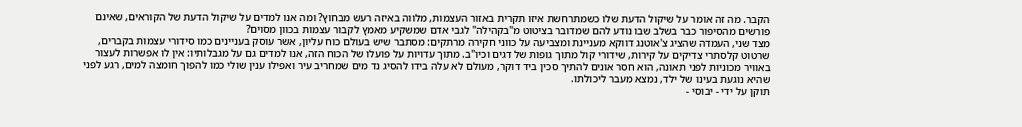הקבר. מה זה אומר על שיקול הדעת שלו כשמתרחשת איזו תקרית באזור העצמות, מלווה באיזה רעש מבחוץ? ומה אנו למדים על שיקול הדעת של הקוראים, שאינם פורשים מהסיפור כבר בשלב שבו נודע להם שמדובר בציטוט מ"בקהילה" לגבי אדם שמשקיע מאמץ לקבור עצמות בכוון מסוים?
מצד שני, העמדה שהציג צ'אוטנג דווקא מעניינת ומצביעה על כווני חקירה מרתקים: מסתבר שיש בעולם כוח עליון, אשר עוסק בעניינים כמו סידורי עצמות בקברים, שרטוט קלסתרי צדיקים על קירות, שידורי קול מתוך גופות של דגים וכיו"ב. מתוך עדויות על פועלו של הכוח הזה, אנו למדים גם על מגבלותיו: אין לו אפשרות לעצור באוויר מכוניות לפני תאונה, הוא חסר אונים להתיך סכין ביד דוקר, מעולם לא עלה בידו להסיג נד מים שמחריב עיר ואפילו ענין שולי כמו להפוך חומצה למים, רגע לפני שהיא נוגעת בעינו של ילד, נמצא מעבר ליכולתו.
תוקן על ידי - יבוסי -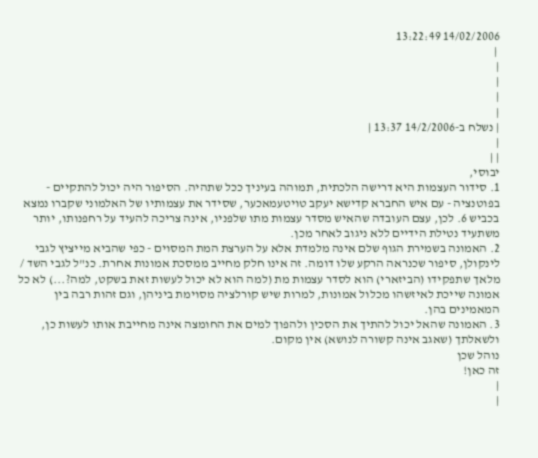14/02/2006 13:22:49
 |
|
|
|
|
| נשלח ב-14/2/2006 13:37 |
|
| |
יבוסי,
1. סידור העצמות היא דרישה הלכתית, תמוהה בעיניך ככל שתהיה. הסיפור היה יכול להתקיים - בפוטנציה - עם איש החברא קדישא יעקב טויטעמאכער, שסידר את עצמותיו של האלמוני שקברו נמצא בכביש 6. לכן, עצם העובדה שהאיש מסדר עצמות מתו שלפניו, אינה צריכה להעיד על רחפנותו, יותר משתעיד נטילת הידיים ללא ניגוב לאחר מכן.
2. האמונה בשמירת הגוף שלם אינה מלמדת אלא על הערצת המת המסוים - כפי שהביא מייציץ לגבי לינקולן, סיפור שכנראה הרקע שלו דומה. זה אינו חלק מחייב ממסכת אמונות אחרת. כנ"ל לגבי השד / מלאך שתפקידו (הביזארי) הוא לסדר עצמות מת (למה הוא לא יכול לעשות זאת בשקט, למה?...) לא כל אמונה שייכת לאיזשהו מכלול אמונות, למרות שיש קורלציה מסוימת ביניהן, וגם זהות רבה בין המאמינים בהן.
3. האמונה שהאל יכול להתיך את הסכין ולהפוך למים את החומצה אינה מחייבת אותו לעשות כן, ולשאלתך (שאגב אינה קשורה לנושא) אין מקום.
נוהל שכן
זה כאן!
|
|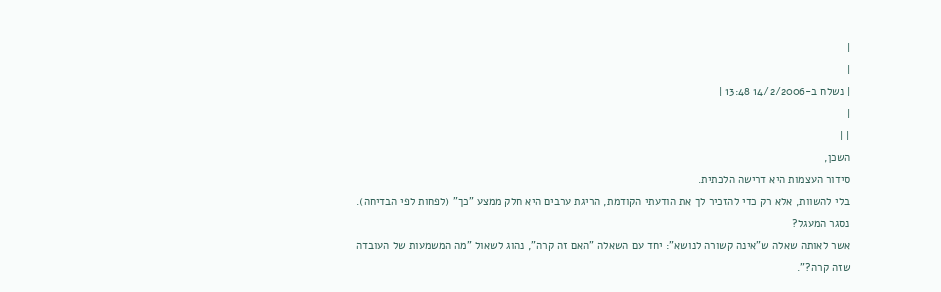|
|
| נשלח ב-14/2/2006 13:48 |
|
| |
השכן,
סידור העצמות היא דרישה הלכתית.
בלי להשוות, אלא רק כדי להזכיר לך את הודעתי הקודמת, הריגת ערבים היא חלק ממצע "כך" (לפחות לפי הבדיחה).
נסגר המעגל?
אשר לאותה שאלה ש"אינה קשורה לנושא": יחד עם השאלה "האם זה קרה", נהוג לשאול "מה המשמעות של העובדה
שזה קרה?".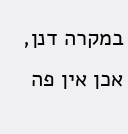במקרה דנן, אכן אין פה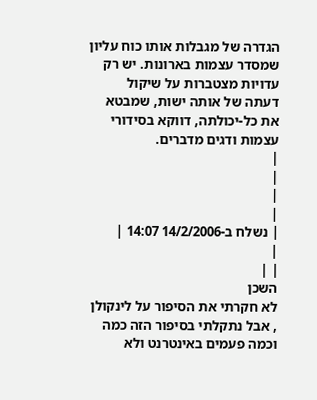הגדרה של מגבלות אותו כוח עליון שמסדר עצמות בארונות. יש רק עדויות מצטברות על שיקול
דעתה של אותה ישות, שמבטא את כל-יכולתה, דווקא בסידורי עצמות ודגים מדברים.
|
|
|
|
| נשלח ב-14/2/2006 14:07 |
|
| |
השכן
לא חקרתי את הסיפור על לינקולן , אבל נתקלתי בסיפור הזה כמה וכמה פעמים באינטרנט ולא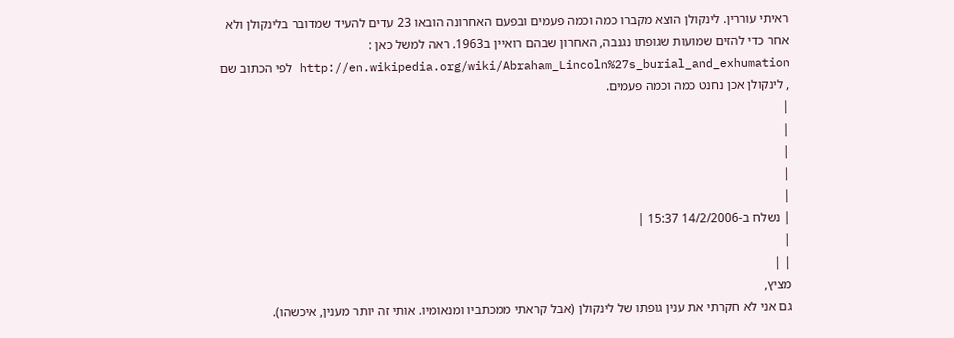ראיתי עוררין. לינקולן הוצא מקברו כמה וכמה פעמים ובפעם האחרונה הובאו 23 עדים להעיד שמדובר בלינקולן ולא אחר כדי להזים שמועות שגופתו נגנבה, האחרון שבהם רואיין ב1963. ראה למשל כאן : http://en.wikipedia.org/wiki/Abraham_Lincoln%27s_burial_and_exhumation לפי הכתוב שם , לינקולן אכן נחנט כמה וכמה פעמים.
|
|
|
|
|
| נשלח ב-14/2/2006 15:37 |
|
| |
מציץ,
גם אני לא חקרתי את ענין גופתו של לינקולן (אבל קראתי ממכתביו ומנאומיו. אותי זה יותר מענין, איכשהו).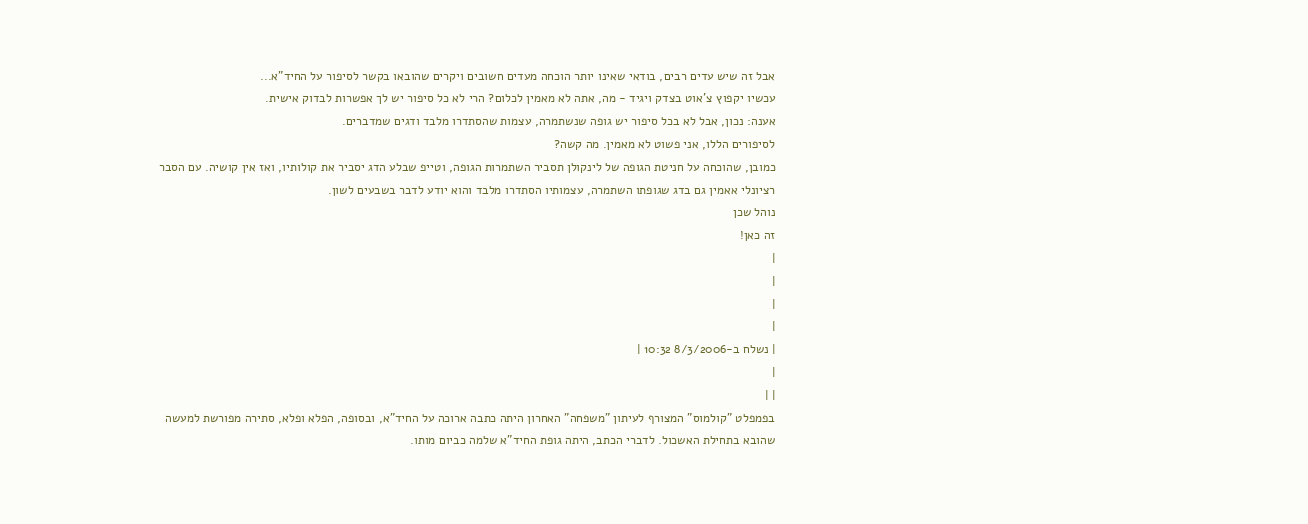אבל זה שיש עדים רבים, בודאי שאינו יותר הוכחה מעדים חשובים ויקרים שהובאו בקשר לסיפור על החיד"א...
עכשיו יקפוץ צ'אוט בצדק ויגיד - מה, אתה לא מאמין לכלום? הרי לא כל סיפור יש לך אפשרות לבדוק אישית.
אענה: נכון, אבל לא בכל סיפור יש גופה שנשתמרה, עצמות שהסתדרו מלבד ודגים שמדברים.
לסיפורים הללו, אני פשוט לא מאמין. מה קשה?
כמובן, שהוכחה על חניטת הגופה של לינקולן תסביר השתמרות הגופה, וטייפ שבלע הדג יסביר את קולותיו, ואז אין קושיה. עם הסבר רציונלי אאמין גם בדג שגופתו השתמרה, עצמותיו הסתדרו מלבד והוא יודע לדבר בשבעים לשון.
נוהל שכן
זה כאן!
|
|
|
|
| נשלח ב-8/3/2006 10:32 |
|
| |
בפמפלט "קולמוס" המצורף לעיתון "משפחה" האחרון היתה כתבה ארוכה על החיד"א, ובסופה, הפלא ופלא, סתירה מפורשת למעשה שהובא בתחילת האשכול. לדברי הכתב, היתה גופת החיד"א שלמה כביום מותו.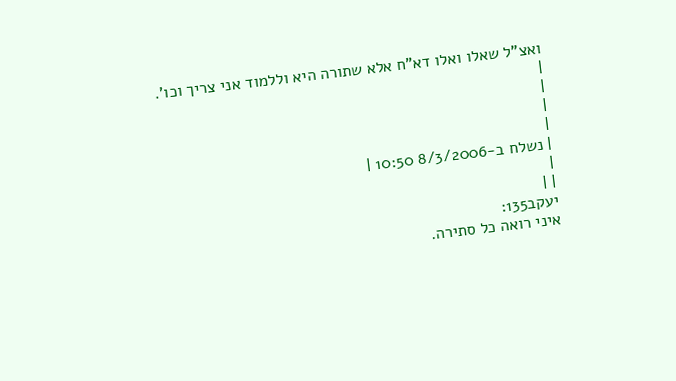ואצ"ל שאלו ואלו דא"ח אלא שתורה היא וללמוד אני צריך וכו'.
|
|
|
|
| נשלח ב-8/3/2006 10:50 |
|
| |
יעקב135:
איני רואה כל סתירה.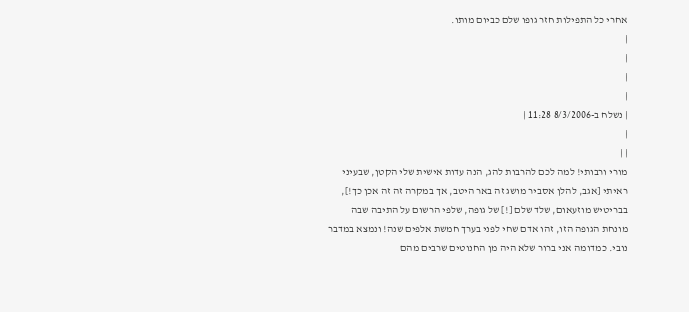אחרי כל התפילות חזר גופו שלם כביום מותו.
|
|
|
|
| נשלח ב-8/3/2006 11:28 |
|
| |
מורי ורבותי! למה לכם להרבות להג, הנה עדות אישית שלי הקטן, שבעיני ראיתי [אגב, להלן אסביר מושג זה באר היטב, אך במקרה זה זה אכן כך!], בבריטיש מוזעאום, שלד שלם [!] של גופה, שלפי הרשום על התיבה שבה מונחת הגופה הזו, זהו אדם שחי לפני בערך חמשת אלפים שנה! ונמצא במדבר נובי. כמדומה אני ברור שלא היה מן החנוטים שרבים מהם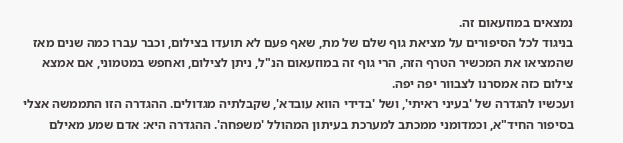נמצאים במוזעאום זה.
בניגוד לכל הסיפורים על מציאת גוף שלם של מת, שאף פעם לא תועדו בצילום, וכבר עברו כמה שנים מאז שהמציאו את המכשיר הטרף הזה, הרי גוף זה במוזעאום הנ"ל, ניתן לצילום, ואחפש במטמוני, אם אמצא צילום כזה אמסרנו לצבוור יפה יפה.
ועכשיו להגדרה של 'בעיני ראיתי', ושל 'בדידי הווא עובדא', שקבלתיה מגדולים. ההגדרה הזו התממשה אצלי בסיפור החיד"א, וכמדומני ממכתב למערכת בעיתון המהולל 'משפחה'. ההגדרה היא: אדם שמע מאילם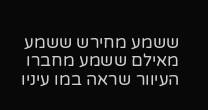ששמע מחירש ששמע מאילם ששמע מחברו העיוור שראה במו עיניו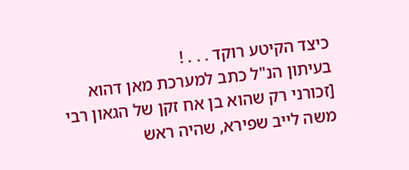כיצד הקיטע רוקד . . . !
בעיתון הנ"ל כתב למערכת מאן דהוא [זכורני רק שהוא בן אח זקן של הגאון רבי משה לייב שפירא, שהיה ראש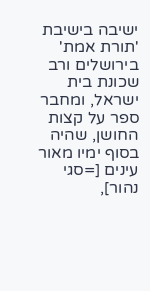ישיבה בישיבת 'תורת אמת' בירושלים ורב שכונת בית ישראל, ומחבר ספר על קצות החושן, שהיה בסוף ימיו מאור עינים [=סגי נהור],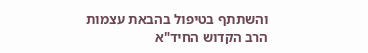והשתתף בטיפול בהבאת עצמות הרב הקדוש החיד"א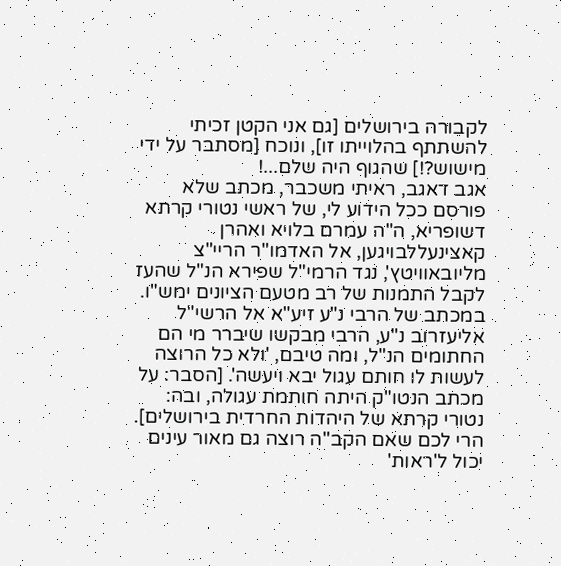לקבורה בירושלים [גם אני הקטן זכיתי להשתתף בהלוייתו זו], ונוכח [מסתבר על ידי מישוש?!] שהגוף היה שלם...!
אגב דאגב, ראיתי משכבר, מכתב שלא פורסם ככל הידוע לי, של ראשי נטורי קרתא דשופריא, ה"ה עמרם בלויא ואהרן קאצינעללבויגען, אל האדמו"ר הריי"צ מליובאוויטץ', נגד הרמי"ל שפירא הנ"ל שהעז לקבל התמנות של רב מטעם הציונים ימש"ו. במכתב של הרבי נ"ע זיע"א אל הרשי"ל אליעזרוב נ"ע, הרבי מבקשו שיברר מי הם החתומים הנ"ל, ומה טיבם, 'ולא כל הרוצה לעשות לו חותם עגול יבא ויעשה'. [הסבר: על מכתב הנטו"ק היתה חותמת עגולה, ובה: נטורי קרתא של היהדות החרדית בירושלים].
הרי לכם שאם הקב"ה רוצה גם מאור עינים יכול ל'ראות'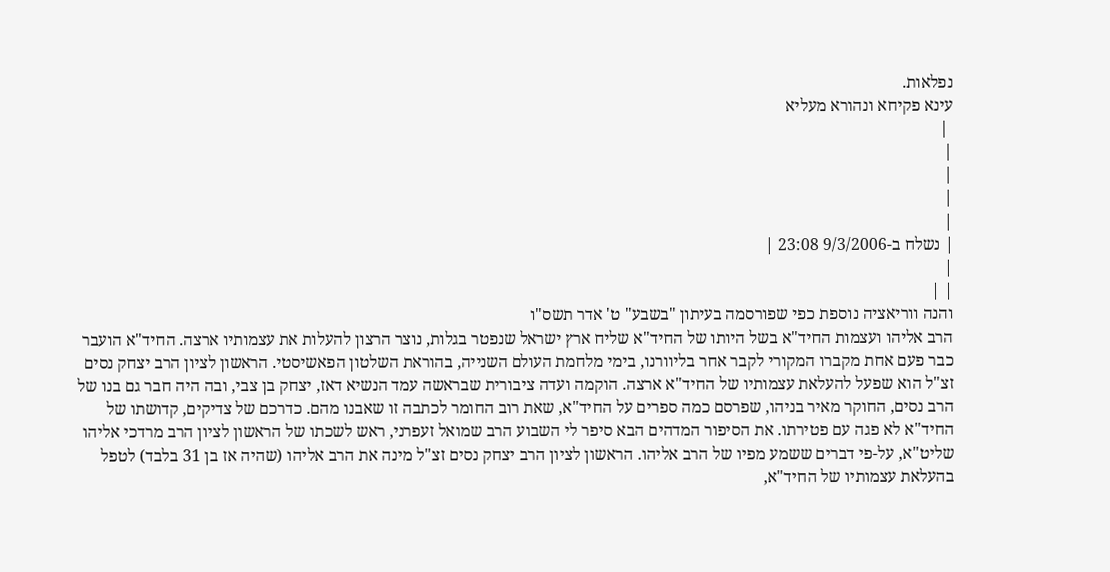נפלאות.
עינא פקיחא ונהורא מעליא
 |
|
|
|
|
| נשלח ב-9/3/2006 23:08 |
|
| |
והנה ווריאציה נוספת כפי שפורסמה בעיתון "בשבע" ט' אדר תשס"ו
הרב אליהו ועצמות החיד"א בשל היותו של החיד"א שליח ארץ ישראל שנפטר בגלות, נוצר הרצון להעלות את עצמותיו ארצה. החיד"א הועבר כבר פעם אחת מקברו המקורי לקבר אחר בליוורנו, בימי מלחמת העולם השנייה, בהוראת השלטון הפאשיסטי. הראשון לציון הרב יצחק נסים זצ"ל הוא שפעל להעלאת עצמותיו של החיד"א ארצה. הוקמה ועדה ציבורית שבראשה עמד הנשיא דאז, יצחק בן צבי, ובה היה חבר גם בנו של הרב נסים, החוקר מאיר בניהו, שפרסם כמה ספרים על החיד"א, שאת רוב החומר לכתבה זו שאבנו מהם. כדרכם של צדיקים, קדושתו של החיד"א לא פגה עם פטירתו. את הסיפור המדהים הבא סיפר לי השבוע הרב שמואל זעפרני, ראש לשכתו של הראשון לציון הרב מרדכי אליהו שליט"א, על-פי דברים ששמע מפיו של הרב אליהו. הראשון לציון הרב יצחק נסים זצ"ל מינה את הרב אליהו (שהיה אז בן 31 בלבד) לטפל בהעלאת עצמותיו של החיד"א,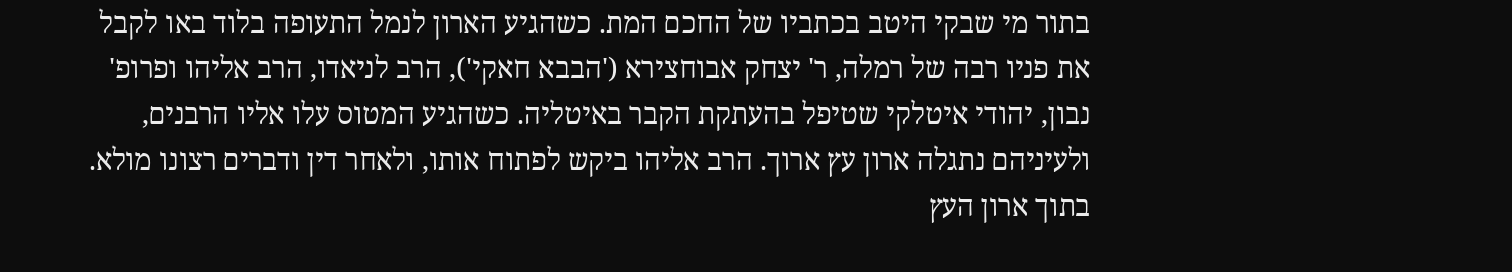בתור מי שבקי היטב בכתביו של החכם המת. כשהגיע הארון לנמל התעופה בלוד באו לקבל את פניו רבה של רמלה, ר' יצחק אבוחצירא ('הבבא חאקי'), הרב לניאדו, הרב אליהו ופרופ' נבון, יהודי איטלקי שטיפל בהעתקת הקבר באיטליה. כשהגיע המטוס עלו אליו הרבנים, ולעיניהם נתגלה ארון עץ ארוך. הרב אליהו ביקש לפתוח אותו, ולאחר דין ודברים רצונו מולא. בתוך ארון העץ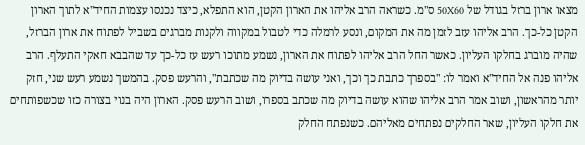מצאו ארון ברזל בגודל של 50X60 ס"מ. כשראה הרב אליהו את הארון הקטן, הוא התפלא, כיצד נכנסו עצמות החיד"א לתוך הארון הקטן כל-כך. הרב אליהו עזב לזמן מה את המקום, ונסע לרמלה כדי לטבול במקווה ולקנות מברגים בשביל לפתוח את ארון הברזל, שהיה מוברג בחלקו העליון. כאשר החל הרב אליהו לפתוח את הארון, נשמע מתוכו רעש עז כל-כך עד שהבבא חאקי התעלף. הרב אליהו פנה אל החיד"א ואמר לו: "בספרך כתבת כך וכך, ואני עושה בדיוק מה שכתבת", והרעש פסק. בהמשך נשמע רעש שני, חזק יותר מהראשון, ושוב אמר הרב אליהו שהוא עושה בדיוק מה שכתב בספרו, ושוב הרעש פסק. הארון היה בנוי בצורה כזו שכשפותחים את חלקו העליון, שאר החלקים נפתחים מאליהם. כשנפתח החלק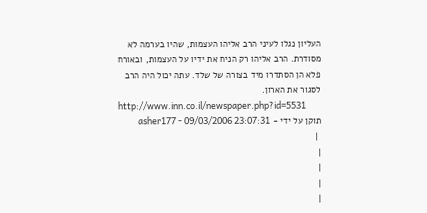העליון נגלו לעיני הרב אליהו העצמות, שהיו בערמה לא מסודרת. הרב אליהו רק הניח את ידיו על העצמות, ובאורח פלא הן הסתדרו מיד בצורה של שלד. עתה יכול היה הרב לסגור את הארון.
http://www.inn.co.il/newspaper.php?id=5531
תוקן על ידי - asher177 - 09/03/2006 23:07:31
 |
|
|
|
|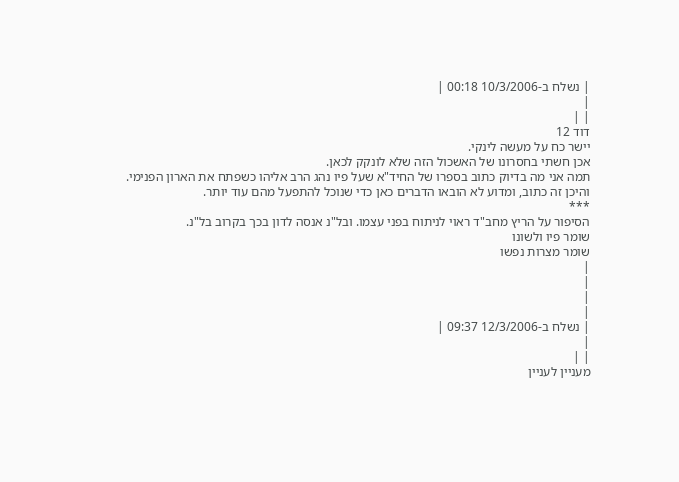| נשלח ב-10/3/2006 00:18 |
|
| |
דוד 12
יישר כח על מעשה לינקי.
אכן חשתי בחסרונו של האשכול הזה שלא לונקק לכאן.
תמה אני מה בדיוק כתוב בספרו של החיד"א שעל פיו נהג הרב אליהו כשפתח את הארון הפנימי.
והיכן זה כתוב, ומדוע לא הובאו הדברים כאן כדי שנוכל להתפעל מהם עוד יותר.
***
הסיפור על הריץ מחב"ד ראוי לניתוח בפני עצמו. ובל"נ אנסה לדון בכך בקרוב בל"נ.
שומר פיו ולשונו
שומר מצרות נפשו
|
|
|
|
| נשלח ב-12/3/2006 09:37 |
|
| |
מעניין לעניין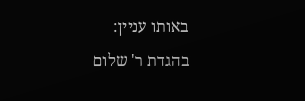באותו עניין:
בהגדת ר' שלום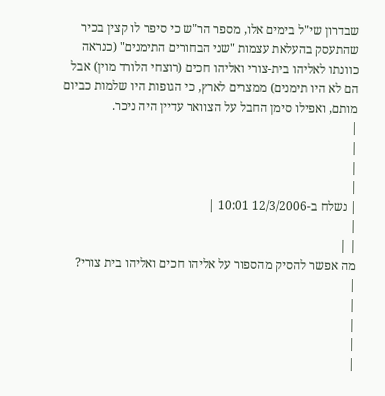שבדרון שי"ל בימים אלו, מספר הר"ש כי סיפר לו קצין בכיר שהתעסק בהעלאת עצמות "שני הבחורים התימנים" (כנראה כוונתו לאליהו בית-צורי ואליהו חכים (רוצחי הלורד מוין) אבל הם לא היו תימנים) ממצרים לארץ, כי הגופות היו שלמות כביום מותם, ואפילו סימן החבל על הצוואר עדיין היה ניכר.
|
|
|
|
| נשלח ב-12/3/2006 10:01 |
|
| |
מה אפשר להסיק מהספור על אליהו חכים ואליהו בית צורי?
|
|
|
|
|